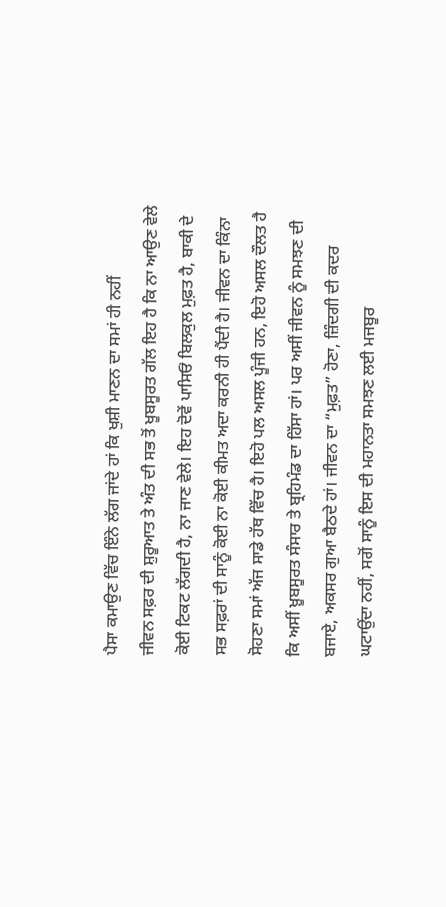ਪੈਸਾ ਕਮਾਉਣ ਵਿੱਚ ਇੰਨੇ ਲੱਗ ਜਾਂਦੇ ਹਾਂ ਕਿ ਖੁਸ਼ੀ ਮਾਣਨ ਦਾ ਸਮਾਂ ਹੀ ਨਹੀਂ
ਜੀਵਨ ਸਫ਼ਰ ਦੀ ਸ਼ੁਰੂਆਤ ਤੇ ਅੰਤ ਦੀ ਸਭ ਤੋਂ ਖੂਬਸੂਰਤ ਗੱਲ ਇਹ ਹੈ ਕਿ ਨਾ ਆਉਣ ਵੇਲੇ ਕੋਈ ਟਿਕਟ ਲੱਗਦੀ ਹੈ, ਨਾ ਜਾਣ ਵੇਲੇ। ਇਹ ਦੋਵੇਂ ਪਾਸਿਓਂ ਬਿਲਕੁਲ ਮੁਫ਼ਤ ਹੈ, ਬਾਕੀ ਦੇ ਸਭ ਸਫ਼ਰਾਂ ਦੀ ਸਾਨੂੰ ਕੋਈ ਨਾ ਕੋਈ ਕੀਮਤ ਅਦਾ ਕਰਨੀ ਹੀ ਪੈਂਦੀ ਹੈ। ਜੀਵਨ ਦਾ ਕਿੰਨਾ ਸੋਹਣਾ ਸਮਾਂ ਅੱਜ ਸਾਡੇ ਹੱਥ ਵਿੱਚ ਹੈ। ਇਹੋ ਪਲ ਅਸਲ ਪੂੰਜੀ ਹਨ, ਇਹੋ ਅਸਲ ਦੌਲਤ ਹੈ ਕਿ ਅਸੀਂ ਖ਼ੂਬਸੂਰਤ ਸੰਸਾਰ ਤੇ ਬ੍ਰਹਿਮੰਡ ਦਾ ਹਿੱਸਾ ਹਾਂ। ਪਰ ਅਸੀਂ ਜੀਵਨ ਨੂੰ ਸਮਝਣ ਦੀ ਬਜਾਏ, ਅਕਸਰ ਗੁਆ ਬੈਠਦੇ ਹਾਂ। ਜੀਵਨ ਦਾ “ਮੁਫ਼ਤ” ਹੋਣਾ, ਜ਼ਿੰਦਗੀ ਦੀ ਕਦਰ ਘਟਾਉਂਦਾ ਨਹੀਂ, ਸਗੋਂ ਸਾਨੂੰ ਇਸ ਦੀ ਮਹਾਨਤਾ ਸਮਝਣ ਲਈ ਮਜਬੂਰ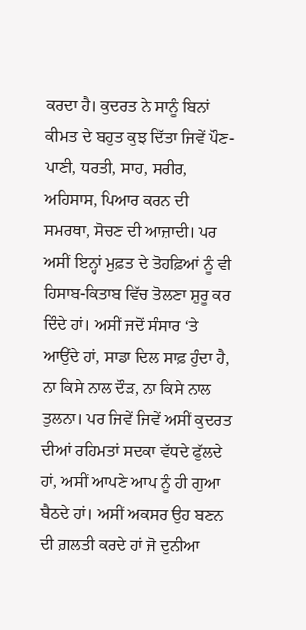ਕਰਦਾ ਹੈ। ਕੁਦਰਤ ਨੇ ਸਾਨੂੰ ਬਿਨਾਂ ਕੀਮਤ ਦੇ ਬਹੁਤ ਕੁਝ ਦਿੱਤਾ ਜਿਵੇਂ ਪੌਣ-ਪਾਣੀ, ਧਰਤੀ, ਸਾਹ, ਸਰੀਰ, ਅਹਿਸਾਸ, ਪਿਆਰ ਕਰਨ ਦੀ ਸਮਰਥਾ, ਸੋਚਣ ਦੀ ਆਜ਼ਾਦੀ। ਪਰ ਅਸੀਂ ਇਨ੍ਹਾਂ ਮੁਫ਼ਤ ਦੇ ਤੋਹਫ਼ਿਆਂ ਨੂੰ ਵੀ ਹਿਸਾਬ-ਕਿਤਾਬ ਵਿੱਚ ਤੋਲਣਾ ਸ਼ੁਰੂ ਕਰ ਦਿੰਦੇ ਹਾਂ। ਅਸੀਂ ਜਦੋਂ ਸੰਸਾਰ ‘ਤੇ ਆਉਂਦੇ ਹਾਂ, ਸਾਡਾ ਦਿਲ ਸਾਫ਼ ਹੁੰਦਾ ਹੈ, ਨਾ ਕਿਸੇ ਨਾਲ ਦੌੜ, ਨਾ ਕਿਸੇ ਨਾਲ ਤੁਲਨਾ। ਪਰ ਜਿਵੇਂ ਜਿਵੇਂ ਅਸੀਂ ਕੁਦਰਤ ਦੀਆਂ ਰਹਿਮਤਾਂ ਸਦਕਾ ਵੱਧਦੇ ਫੁੱਲਦੇ ਹਾਂ, ਅਸੀਂ ਆਪਣੇ ਆਪ ਨੂੰ ਹੀ ਗੁਆ ਬੈਠਦੇ ਹਾਂ। ਅਸੀਂ ਅਕਸਰ ਉਹ ਬਣਨ ਦੀ ਗ਼ਲਤੀ ਕਰਦੇ ਹਾਂ ਜੋ ਦੁਨੀਆ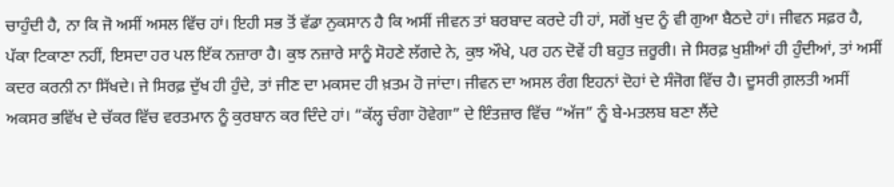ਚਾਹੁੰਦੀ ਹੈ, ਨਾ ਕਿ ਜੋ ਅਸੀਂ ਅਸਲ ਵਿੱਚ ਹਾਂ। ਇਹੀ ਸਭ ਤੋਂ ਵੱਡਾ ਨੁਕਸਾਨ ਹੈ ਕਿ ਅਸੀਂ ਜੀਵਨ ਤਾਂ ਬਰਬਾਦ ਕਰਦੇ ਹੀ ਹਾਂ, ਸਗੋਂ ਖੁਦ ਨੂੰ ਵੀ ਗੁਆ ਬੈਠਦੇ ਹਾਂ। ਜੀਵਨ ਸਫ਼ਰ ਹੈ, ਪੱਕਾ ਟਿਕਾਣਾ ਨਹੀਂ, ਇਸਦਾ ਹਰ ਪਲ ਇੱਕ ਨਜ਼ਾਰਾ ਹੈ। ਕੁਝ ਨਜ਼ਾਰੇ ਸਾਨੂੰ ਸੋਹਣੇ ਲੱਗਦੇ ਨੇ, ਕੁਝ ਔਖੇ, ਪਰ ਹਨ ਦੋਵੇਂ ਹੀ ਬਹੁਤ ਜ਼ਰੂਰੀ। ਜੇ ਸਿਰਫ਼ ਖੁਸ਼ੀਆਂ ਹੀ ਹੁੰਦੀਆਂ, ਤਾਂ ਅਸੀਂ ਕਦਰ ਕਰਨੀ ਨਾ ਸਿੱਖਦੇ। ਜੇ ਸਿਰਫ਼ ਦੁੱਖ ਹੀ ਹੁੰਦੇ, ਤਾਂ ਜੀਣ ਦਾ ਮਕਸਦ ਹੀ ਖ਼ਤਮ ਹੋ ਜਾਂਦਾ। ਜੀਵਨ ਦਾ ਅਸਲ ਰੰਗ ਇਹਨਾਂ ਦੋਹਾਂ ਦੇ ਸੰਜੋਗ ਵਿੱਚ ਹੈ। ਦੂਸਰੀ ਗ਼ਲਤੀ ਅਸੀਂ ਅਕਸਰ ਭਵਿੱਖ ਦੇ ਚੱਕਰ ਵਿੱਚ ਵਰਤਮਾਨ ਨੂੰ ਕੁਰਬਾਨ ਕਰ ਦਿੰਦੇ ਹਾਂ। “ਕੱਲ੍ਹ ਚੰਗਾ ਹੋਵੇਗਾ” ਦੇ ਇੰਤਜ਼ਾਰ ਵਿੱਚ “ਅੱਜ” ਨੂੰ ਬੇ-ਮਤਲਬ ਬਣਾ ਲੈਂਦੇ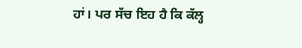ਹਾਂ। ਪਰ ਸੱਚ ਇਹ ਹੈ ਕਿ ਕੱਲ੍ਹ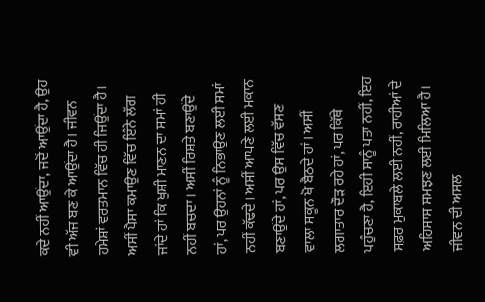ਕਦੇ ਨਹੀਂ ਆਉਂਦਾ, ਜਦੋਂ ਆਉਂਦਾ ਹੈ, ਉਹ ਵੀ ਅੱਜ ਬਣ ਕੇ ਆਉਂਦਾ ਹੈ। ਜੀਵਨ ਹਮੇਸ਼ਾਂ ਵਰਤਮਾਨ ਵਿੱਚ ਹੀ ਜਿਉਂਦਾ ਹੈ। ਅਸੀਂ ਪੈਸਾ ਕਮਾਉਣ ਵਿੱਚ ਇੰਨੇ ਲੱਗ ਜਾਂਦੇ ਹਾਂ ਕਿ ਖੁਸ਼ੀ ਮਾਣਨ ਦਾ ਸਮਾਂ ਹੀ ਨਹੀਂ ਬਚਦਾ। ਅਸੀਂ ਰਿਸ਼ਤੇ ਬਣਾਉਂਦੇ ਹਾਂ, ਪਰ ਉਹਨਾਂ ਨੂੰ ਨਿਭਾਉਣ ਲਈ ਸਮਾਂ ਨਹੀਂ ਕੱਢਦੇ। ਅਸੀਂ ਆਪਣੇ ਲਈ ਮਕਾਨ ਬਣਾਉਂਦੇ ਹਾਂ, ਪਰ ਉਸ ਵਿੱਚ ਵੱਸਣ ਵਾਲਾ ਸਕੂਨ ਖੋ ਬੈਠਦੇ ਹਾਂ। ਅਸੀਂ ਲਗਾਤਾਰ ਦੌੜ ਰਹੇ ਹਾਂ, ਪਰ ਕਿੱਥੇ ਪਹੁੰਚਣਾ ਹੈ, ਇਹੀ ਸਾਨੂੰ ਪਤਾ ਨਹੀਂ, ਇਹ ਸਫ਼ਰ ਮੁਕਾਬਲੇ ਲਈ ਨਹੀਂ, ਰਾਹੀਆਂ ਦੇ ਅਹਿਸਾਸ ਸਮਝਣ ਲਈ ਮਿਲਿਆ ਹੈ। ਜੀਵਨ ਦੀ ਅਸਲ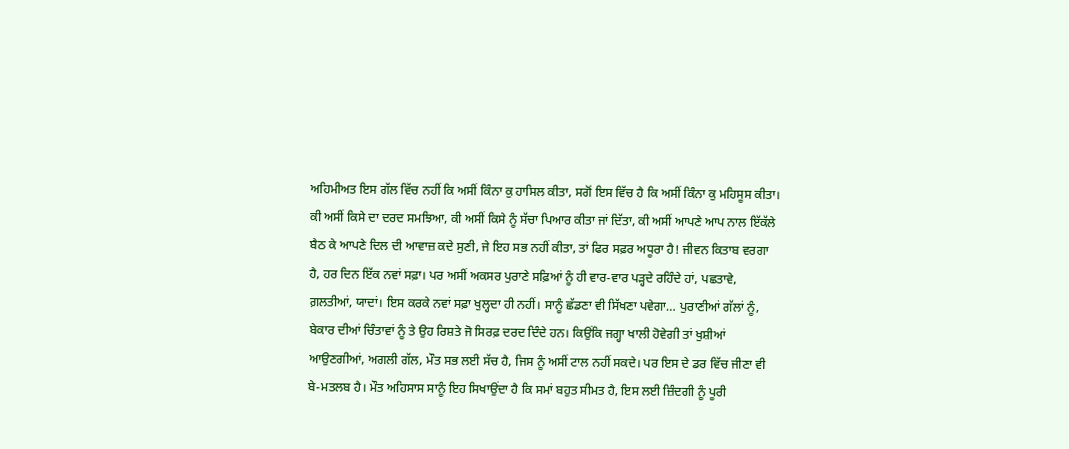ਅਹਿਮੀਅਤ ਇਸ ਗੱਲ ਵਿੱਚ ਨਹੀਂ ਕਿ ਅਸੀਂ ਕਿੰਨਾ ਕੁ ਹਾਸਿਲ ਕੀਤਾ, ਸਗੋਂ ਇਸ ਵਿੱਚ ਹੈ ਕਿ ਅਸੀਂ ਕਿੰਨਾ ਕੁ ਮਹਿਸੂਸ ਕੀਤਾ।
ਕੀ ਅਸੀਂ ਕਿਸੇ ਦਾ ਦਰਦ ਸਮਝਿਆ, ਕੀ ਅਸੀਂ ਕਿਸੇ ਨੂੰ ਸੱਚਾ ਪਿਆਰ ਕੀਤਾ ਜਾਂ ਦਿੱਤਾ, ਕੀ ਅਸੀਂ ਆਪਣੇ ਆਪ ਨਾਲ ਇੱਕੱਲੇ ਬੈਠ ਕੇ ਆਪਣੇ ਦਿਲ ਦੀ ਆਵਾਜ਼ ਕਦੇ ਸੁਣੀ, ਜੇ ਇਹ ਸਭ ਨਹੀਂ ਕੀਤਾ, ਤਾਂ ਫਿਰ ਸਫ਼ਰ ਅਧੂਰਾ ਹੈ! ਜੀਵਨ ਕਿਤਾਬ ਵਰਗਾ ਹੈ, ਹਰ ਦਿਨ ਇੱਕ ਨਵਾਂ ਸਫ਼ਾ। ਪਰ ਅਸੀਂ ਅਕਸਰ ਪੁਰਾਣੇ ਸਫ਼ਿਆਂ ਨੂੰ ਹੀ ਵਾਰ-ਵਾਰ ਪੜ੍ਹਦੇ ਰਹਿੰਦੇ ਹਾਂ, ਪਛਤਾਵੇ, ਗ਼ਲਤੀਆਂ, ਯਾਦਾਂ। ਇਸ ਕਰਕੇ ਨਵਾਂ ਸਫ਼ਾ ਖੁਲ੍ਹਦਾ ਹੀ ਨਹੀਂ। ਸਾਨੂੰ ਛੱਡਣਾ ਵੀ ਸਿੱਖਣਾ ਪਵੇਗਾ… ਪੁਰਾਣੀਆਂ ਗੱਲਾਂ ਨੂੰ, ਬੇਕਾਰ ਦੀਆਂ ਚਿੰਤਾਵਾਂ ਨੂੰ ਤੇ ਉਹ ਰਿਸ਼ਤੇ ਜੋ ਸਿਰਫ਼ ਦਰਦ ਦਿੰਦੇ ਹਨ। ਕਿਉਂਕਿ ਜਗ੍ਹਾ ਖਾਲੀ ਹੋਵੇਗੀ ਤਾਂ ਖੁਸ਼ੀਆਂ ਆਉਣਗੀਆਂ, ਅਗਲੀ ਗੱਲ, ਮੌਤ ਸਭ ਲਈ ਸੱਚ ਹੈ, ਜਿਸ ਨੂੰ ਅਸੀਂ ਟਾਲ ਨਹੀਂ ਸਕਦੇ। ਪਰ ਇਸ ਦੇ ਡਰ ਵਿੱਚ ਜੀਣਾ ਵੀ ਬੇ-ਮਤਲਬ ਹੈ। ਮੌਤ ਅਹਿਸਾਸ ਸਾਨੂੰ ਇਹ ਸਿਖਾਉਂਦਾ ਹੈ ਕਿ ਸਮਾਂ ਬਹੁਤ ਸੀਮਤ ਹੈ, ਇਸ ਲਈ ਜ਼ਿੰਦਗੀ ਨੂੰ ਪੂਰੀ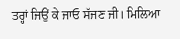ਤਰ੍ਹਾਂ ਜਿਉਂ ਕੇ ਜਾਓ ਸੱਜਣ ਜੀ। ਮਿਲਿਆ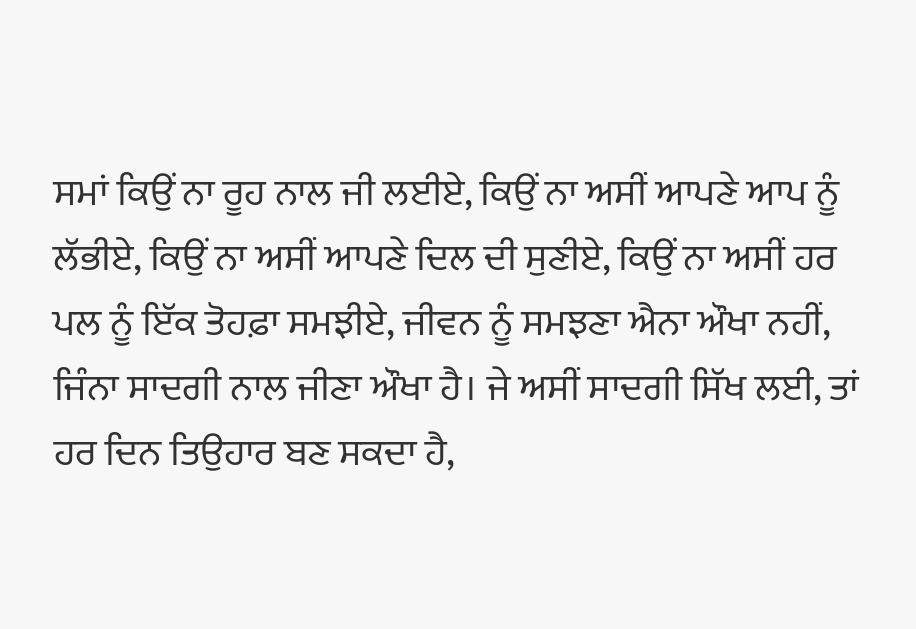ਸਮਾਂ ਕਿਉਂ ਨਾ ਰੂਹ ਨਾਲ ਜੀ ਲਈਏ, ਕਿਉਂ ਨਾ ਅਸੀਂ ਆਪਣੇ ਆਪ ਨੂੰ ਲੱਭੀਏ, ਕਿਉਂ ਨਾ ਅਸੀਂ ਆਪਣੇ ਦਿਲ ਦੀ ਸੁਣੀਏ, ਕਿਉਂ ਨਾ ਅਸੀਂ ਹਰ ਪਲ ਨੂੰ ਇੱਕ ਤੋਹਫ਼ਾ ਸਮਝੀਏ, ਜੀਵਨ ਨੂੰ ਸਮਝਣਾ ਐਨਾ ਔਖਾ ਨਹੀਂ, ਜਿੰਨਾ ਸਾਦਗੀ ਨਾਲ ਜੀਣਾ ਔਖਾ ਹੈ। ਜੇ ਅਸੀਂ ਸਾਦਗੀ ਸਿੱਖ ਲਈ, ਤਾਂ ਹਰ ਦਿਨ ਤਿਉਹਾਰ ਬਣ ਸਕਦਾ ਹੈ,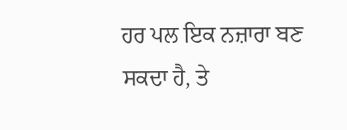ਹਰ ਪਲ ਇਕ ਨਜ਼ਾਰਾ ਬਣ ਸਕਦਾ ਹੈ, ਤੇ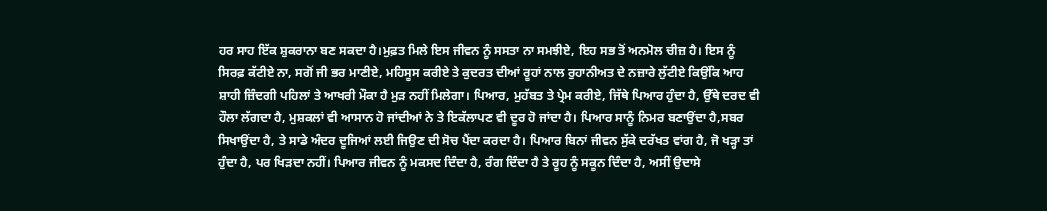ਹਰ ਸਾਹ ਇੱਕ ਸ਼ੁਕਰਾਨਾ ਬਣ ਸਕਦਾ ਹੈ।ਮੁਫ਼ਤ ਮਿਲੇ ਇਸ ਜੀਵਨ ਨੂੰ ਸਸਤਾ ਨਾ ਸਮਝੀਏ, ਇਹ ਸਭ ਤੋਂ ਅਨਮੋਲ ਚੀਜ਼ ਹੈ। ਇਸ ਨੂੰ ਸਿਰਫ਼ ਕੱਟੀਏ ਨਾ, ਸਗੋਂ ਜੀ ਭਰ ਮਾਣੀਏ, ਮਹਿਸੂਸ ਕਰੀਏ ਤੇ ਕੁਦਰਤ ਦੀਆਂ ਰੂਹਾਂ ਨਾਲ ਰੁਹਾਨੀਅਤ ਦੇ ਨਜ਼ਾਰੇ ਲੁੱਟੀਏ ਕਿਉਂਕਿ ਆਹ ਸ਼ਾਹੀ ਜ਼ਿੰਦਗੀ ਪਹਿਲਾਂ ਤੇ ਆਖਰੀ ਮੌਕਾ ਹੈ ਮੁੜ ਨਹੀਂ ਮਿਲੇਗਾ। ਪਿਆਰ, ਮੁਹੱਬਤ ਤੇ ਪ੍ਰੇਮ ਕਰੀਏ, ਜਿੱਥੇ ਪਿਆਰ ਹੁੰਦਾ ਹੈ, ਉੱਥੇ ਦਰਦ ਵੀ ਹੌਲਾ ਲੱਗਦਾ ਹੈ, ਮੁਸ਼ਕਲਾਂ ਵੀ ਆਸਾਨ ਹੋ ਜਾਂਦੀਆਂ ਨੇ ਤੇ ਇਕੱਲਾਪਣ ਵੀ ਦੂਰ ਹੋ ਜਾਂਦਾ ਹੈ। ਪਿਆਰ ਸਾਨੂੰ ਨਿਮਰ ਬਣਾਉਂਦਾ ਹੈ,ਸਬਰ ਸਿਖਾਉਂਦਾ ਹੈ, ਤੇ ਸਾਡੇ ਅੰਦਰ ਦੂਜਿਆਂ ਲਈ ਜਿਉਣ ਦੀ ਸੋਚ ਪੈਂਦਾ ਕਰਦਾ ਹੈ। ਪਿਆਰ ਬਿਨਾਂ ਜੀਵਨ ਸੁੱਕੇ ਦਰੱਖਤ ਵਾਂਗ ਹੈ, ਜੋ ਖੜ੍ਹਾ ਤਾਂ ਹੁੰਦਾ ਹੈ, ਪਰ ਖਿੜਦਾ ਨਹੀਂ। ਪਿਆਰ ਜੀਵਨ ਨੂੰ ਮਕਸਦ ਦਿੰਦਾ ਹੈ, ਰੰਗ ਦਿੰਦਾ ਹੈ ਤੇ ਰੂਹ ਨੂੰ ਸਕੂਨ ਦਿੰਦਾ ਹੈ, ਅਸੀਂ ਉਦਾਸੇ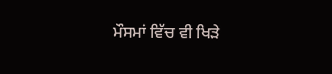ਮੌਸਮਾਂ ਵਿੱਚ ਵੀ ਖਿੜੇ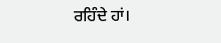ਰਹਿੰਦੇ ਹਾਂ।